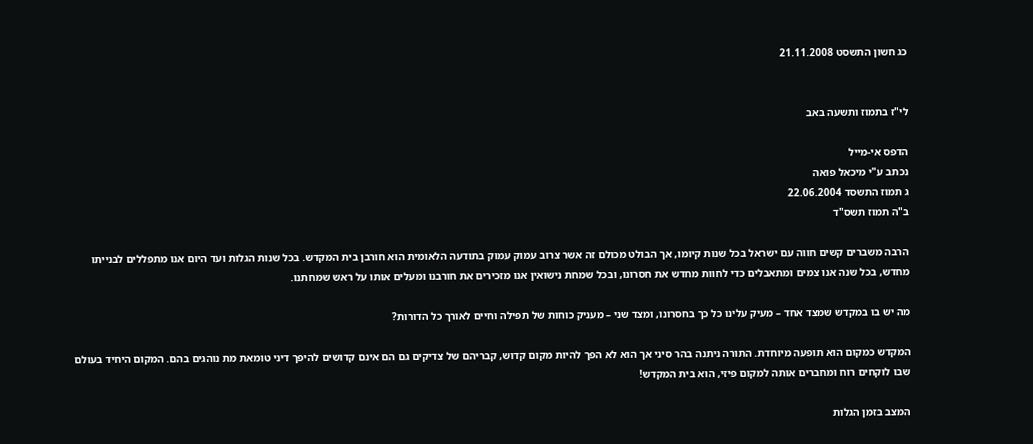כג חשון התשסט 21.11.2008


לי"ז בתמוז ותשעה באב

הדפס אי-מייל
נכתב ע"י מיכאל פואה
ג תמוז התשסד 22.06.2004
ב"ה תמוז תשס"ד

הרבה משברים קשים חווה עם ישראל בכל שנות קיומו, אך הבולט מכולם זה אשר צרוב עמוק עמוק בתודעה הלאומית הוא חורבן בית המקדש. בכל שנות הגלות ועד היום אנו מתפללים לבנייתו מחדש, בכל שנה אנו צמים ומתאבלים כדי לחוות מחדש את חסרונו, ובכל שמחת נישואין אנו מזכירים את חורבנו ומעלים אותו על ראש שמחתנו.

מה יש בו במקדש שמצד אחד – מעיק עלינו כל כך בחסרונו, ומצד שני – מעניק כוחות של תפילה וחיים לאורך כל הדורות?

המקדש כמקום הוא תופעה מיוחדת. התורה ניתנה בהר סיני אך הוא לא הפך להיות מקום קדוש, קבריהם של צדיקים גם הם אינם קדושים להיפך דיני טומאת מת נוהגים בהם. המקום היחיד בעולם שבו לוקחים רוח ומחברים אותה למקום פיזי, הוא בית המקדש!

המצב בזמן הגלות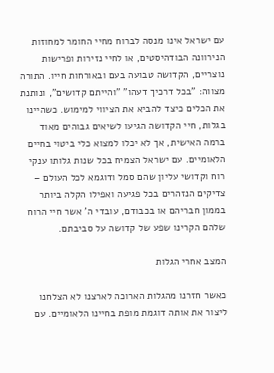עם ישראל אינו מנסה לברוח מחיי החומר למחוזות הנירוונה הבודהיסטים, או לחיי נזירות ופרישות נוצריים, הקדושה טבועה בעם ובאורחות חייו. התורה מצווה: "בכל דרכיך דעהו" "והייתם קדושים", ונותנת את הכלים כיצד להביא את הציווי למימוש. כשהיינו בגלות, חיי הקדושה הגיעו לשיאים גבוהים מאוד ברמה האישית, אך לא יכלו למצוא כלי ביטוי בחיים הלאומיים. עם ישראל הצמיח בכל שנות גלותו ענקי רוח וקדושי עליון שהם סמל ודוגמא לכל העולם – צדיקים הנזהרים בכל פגיעה ואפילו הקלה ביותר בממון חבריהם או בכבודם, עובדי ה' אשר חיי הרוח שלהם הקרינו שפע של קדושה על סביבתם.

המצב אחרי הגלות

כאשר חזרנו מהגלות הארוכה לארצנו לא הצלחנו ליצור את אותה דוגמת מופת בחיינו הלאומיים. עם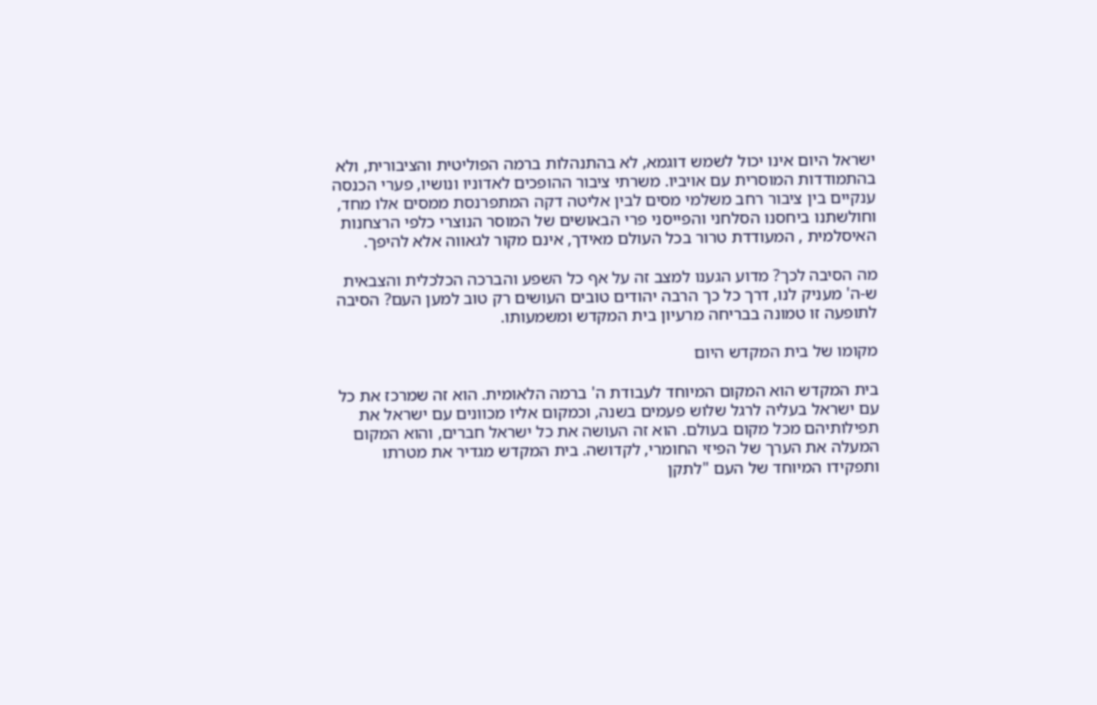ישראל היום אינו יכול לשמש דוגמא, לא בהתנהלות ברמה הפוליטית והציבורית, ולא בהתמודדות המוסרית עם אויביו. משרתי ציבור ההופכים לאדוניו ונושיו, פערי הכנסה ענקיים בין ציבור רחב משלמי מסים לבין אליטה דקה המתפרנסת ממסים אלו מחד, וחולשתנו ביחסנו הסלחני והפייסני פרי הבאושים של המוסר הנוצרי כלפי הרצחנות האיסלמית , המעודדת טרור בכל העולם מאידך, אינם מקור לגאווה אלא להיפך.

מה הסיבה לכך? מדוע הגענו למצב זה על אף כל השפע והברכה הכלכלית והצבאית ש-ה' מעניק לנו, דרך כל כך הרבה יהודים טובים העושים רק טוב למען העם? הסיבה לתופעה זו טמונה בבריחה מרעיון בית המקדש ומשמעותו.

מקומו של בית המקדש היום

בית המקדש הוא המקום המיוחד לעבודת ה' ברמה הלאומית. הוא זה שמרכז את כל עם ישראל בעליה לרגל שלוש פעמים בשנה, וכמקום אליו מכוונים עם ישראל את תפילותיהם מכל מקום בעולם. הוא זה העושה את כל ישראל חברים, והוא המקום המעלה את הערך של הפיזי החומרי, לקדושה. בית המקדש מגדיר את מטרתו ותפקידו המיוחד של העם "לתקן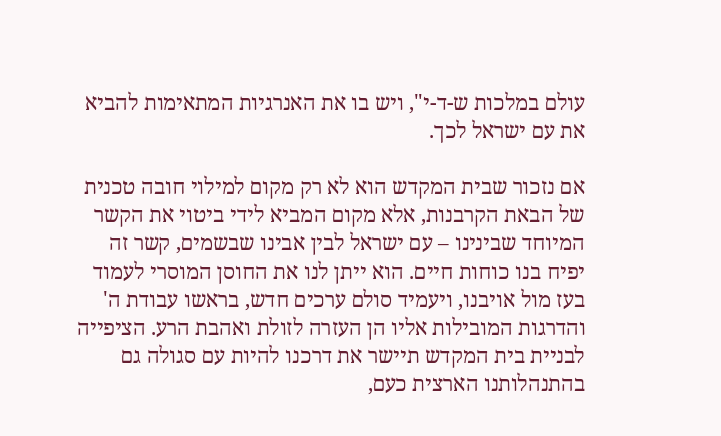עולם במלכות ש-ד-י", ויש בו את האנרגיות המתאימות להביא את עם ישראל לכך.

אם נזכור שבית המקדש הוא לא רק מקום למילוי חובה טכנית של הבאת הקרבנות, אלא מקום המביא לידי ביטוי את הקשר המיוחד שבינינו – עם ישראל לבין אבינו שבשמים, קשר זה יפיח בנו כוחות חיים. הוא ייתן לנו את החוסן המוסרי לעמוד בעז מול אויבנו, ויעמיד סולם ערכים חדש, בראשו עבודת ה' והדרגות המובילות אליו הן העזרה לזולת ואהבת הרע. הציפייה לבניית בית המקדש תיישר את דרכנו להיות עם סגולה גם בהתנהלותנו הארצית כעם,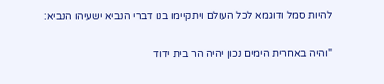להיות סמל ודוגמא לכל העולם ויתקיימו בנו דברי הנביא ישעיהו הנביא:

"והיה באחרית הימים נכון יהיה הר בית ידוד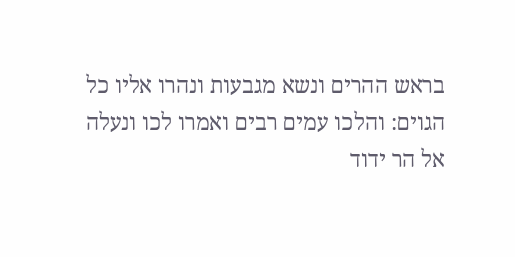בראש ההרים ונשא מגבעות ונהרו אליו כל הגוים: והלכו עמים רבים ואמרו לכו ונעלה אל הר ידוד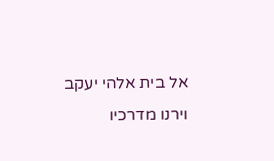אל בית אלהי יעקב וירנו מדרכיו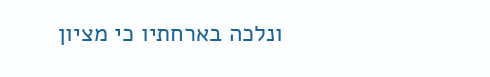ונלכה בארחתיו כי מציון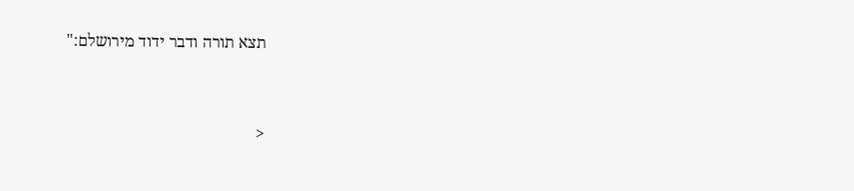תצא תורה ודבר ידוד מירושלם:"


<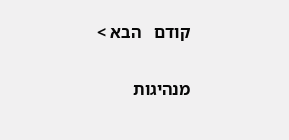קודם   הבא >


מנהיגות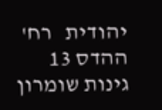יהודית   רח' ההדס 13 גינות שומרון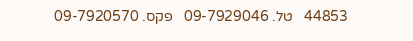44853   טל. 09-7929046   פקס. 09-7920570